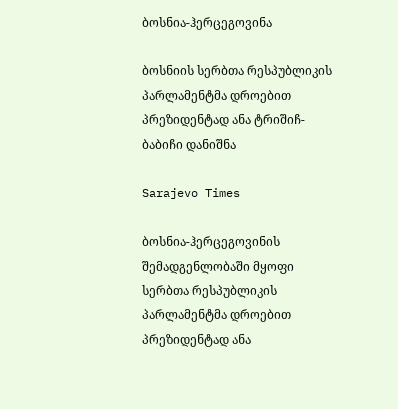ბოსნია-ჰერცეგოვინა

ბოსნიის სერბთა რესპუბლიკის პარლამენტმა დროებით პრეზიდენტად ანა ტრიშიჩ-ბაბიჩი დანიშნა

Sarajevo Times

ბოსნია-ჰერცეგოვინის შემადგენლობაში მყოფი სერბთა რესპუბლიკის პარლამენტმა დროებით პრეზიდენტად ანა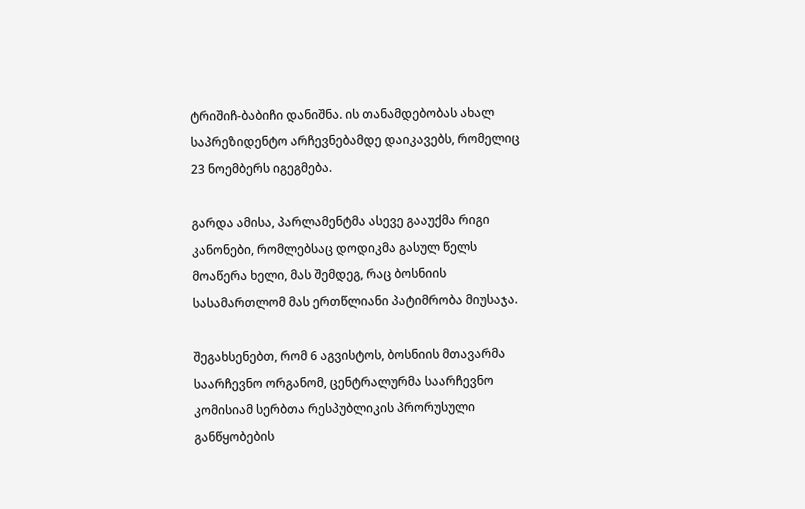ტრიშიჩ-ბაბიჩი დანიშნა. ის თანამდებობას ახალ საპრეზიდენტო არჩევნებამდე დაიკავებს, რომელიც 23 ნოემბერს იგეგმება.

გარდა ამისა, პარლამენტმა ასევე გააუქმა რიგი კანონები, რომლებსაც დოდიკმა გასულ წელს მოაწერა ხელი, მას შემდეგ, რაც ბოსნიის სასამართლომ მას ერთწლიანი პატიმრობა მიუსაჯა.

შეგახსენებთ, რომ 6 აგვისტოს, ბოსნიის მთავარმა საარჩევნო ორგანომ, ცენტრალურმა საარჩევნო კომისიამ სერბთა რესპუბლიკის პრორუსული განწყობების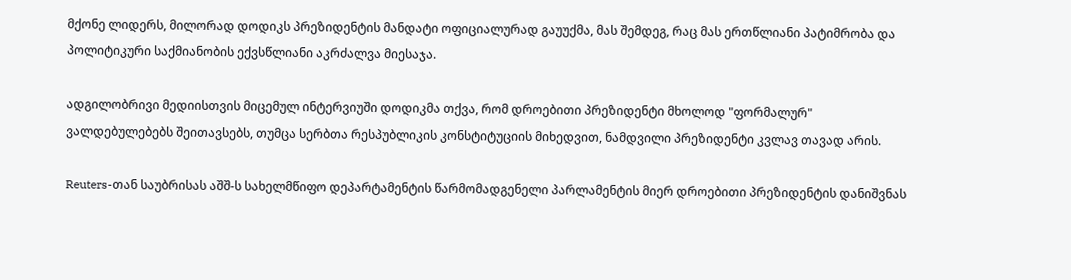მქონე ლიდერს, მილორად დოდიკს პრეზიდენტის მანდატი ოფიციალურად გაუუქმა, მას შემდეგ, რაც მას ერთწლიანი პატიმრობა და პოლიტიკური საქმიანობის ექვსწლიანი აკრძალვა მიესაჯა.

ადგილობრივი მედიისთვის მიცემულ ინტერვიუში დოდიკმა თქვა, რომ დროებითი პრეზიდენტი მხოლოდ "ფორმალურ" ვალდებულებებს შეითავსებს, თუმცა სერბთა რესპუბლიკის კონსტიტუციის მიხედვით, ნამდვილი პრეზიდენტი კვლავ თავად არის.

Reuters-თან საუბრისას აშშ-ს სახელმწიფო დეპარტამენტის წარმომადგენელი პარლამენტის მიერ დროებითი პრეზიდენტის დანიშვნას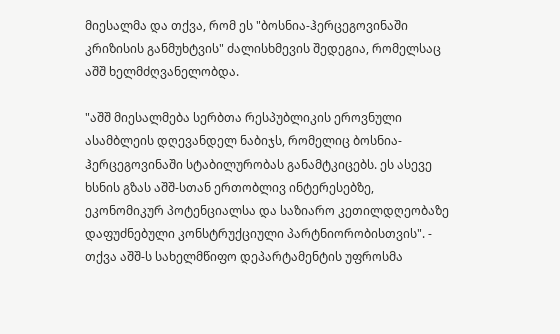მიესალმა და თქვა, რომ ეს "ბოსნია-ჰერცეგოვინაში კრიზისის განმუხტვის" ძალისხმევის შედეგია, რომელსაც აშშ ხელმძღვანელობდა.

"აშშ მიესალმება სერბთა რესპუბლიკის ეროვნული ასამბლეის დღევანდელ ნაბიჯს, რომელიც ბოსნია-ჰერცეგოვინაში სტაბილურობას განამტკიცებს. ეს ასევე ხსნის გზას აშშ-სთან ერთობლივ ინტერესებზე, ეკონომიკურ პოტენციალსა და საზიარო კეთილდღეობაზე დაფუძნებული კონსტრუქციული პარტნიორობისთვის". - თქვა აშშ-ს სახელმწიფო დეპარტამენტის უფროსმა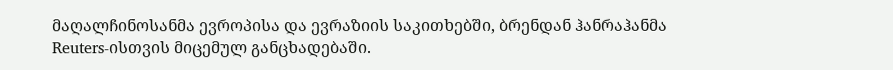მაღალჩინოსანმა ევროპისა და ევრაზიის საკითხებში, ბრენდან ჰანრაჰანმა Reuters-ისთვის მიცემულ განცხადებაში.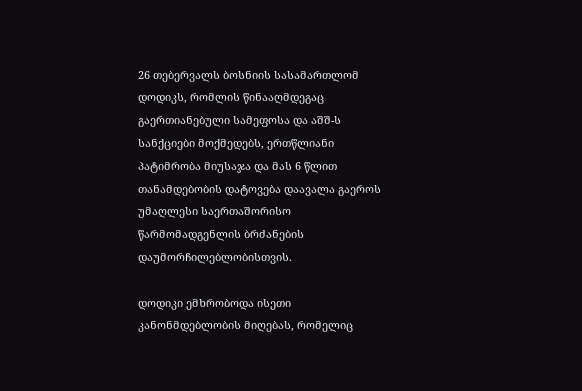26 თებერვალს ბოსნიის სასამართლომ დოდიკს, რომლის წინააღმდეგაც გაერთიანებული სამეფოსა და აშშ-ს სანქციები მოქმედებს, ერთწლიანი პატიმრობა მიუსაჯა და მას 6 წლით თანამდებობის დატოვება დაავალა გაეროს უმაღლესი საერთაშორისო წარმომადგენლის ბრძანების დაუმორჩილებლობისთვის.

დოდიკი ემხრობოდა ისეთი კანონმდებლობის მიღებას, რომელიც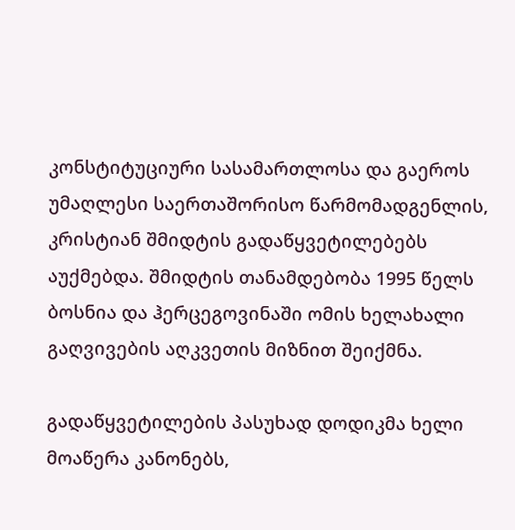კონსტიტუციური სასამართლოსა და გაეროს უმაღლესი საერთაშორისო წარმომადგენლის, კრისტიან შმიდტის გადაწყვეტილებებს აუქმებდა. შმიდტის თანამდებობა 1995 წელს ბოსნია და ჰერცეგოვინაში ომის ხელახალი გაღვივების აღკვეთის მიზნით შეიქმნა.

გადაწყვეტილების პასუხად დოდიკმა ხელი მოაწერა კანონებს,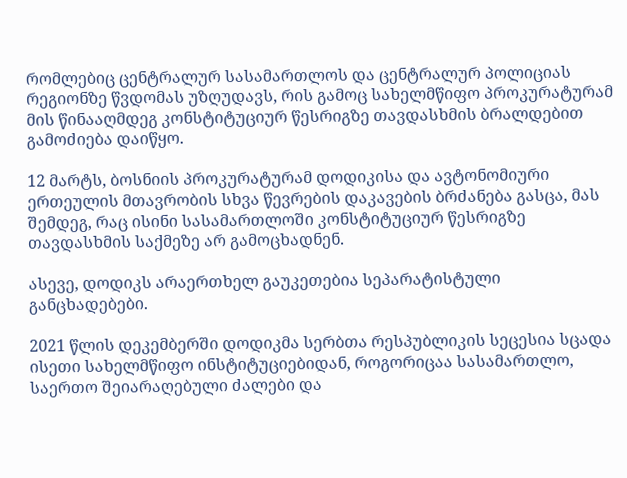რომლებიც ცენტრალურ სასამართლოს და ცენტრალურ პოლიციას რეგიონზე წვდომას უზღუდავს, რის გამოც სახელმწიფო პროკურატურამ მის წინააღმდეგ კონსტიტუციურ წესრიგზე თავდასხმის ბრალდებით გამოძიება დაიწყო.

12 მარტს, ბოსნიის პროკურატურამ დოდიკისა და ავტონომიური ერთეულის მთავრობის სხვა წევრების დაკავების ბრძანება გასცა, მას შემდეგ, რაც ისინი სასამართლოში კონსტიტუციურ წესრიგზე თავდასხმის საქმეზე არ გამოცხადნენ.

ასევე, დოდიკს არაერთხელ გაუკეთებია სეპარატისტული განცხადებები.

2021 წლის დეკემბერში დოდიკმა სერბთა რესპუბლიკის სეცესია სცადა ისეთი სახელმწიფო ინსტიტუციებიდან, როგორიცაა სასამართლო, საერთო შეიარაღებული ძალები და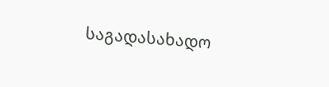საგადასახადო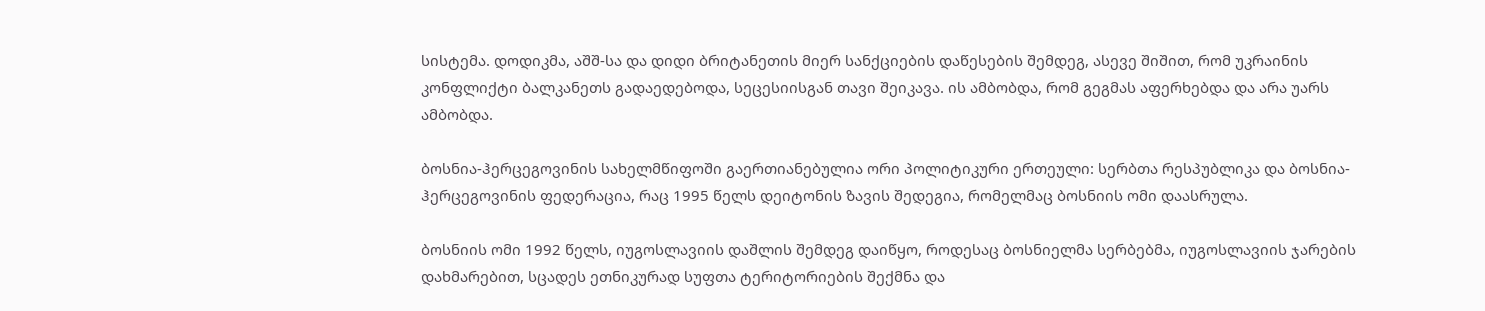სისტემა. დოდიკმა, აშშ-სა და დიდი ბრიტანეთის მიერ სანქციების დაწესების შემდეგ, ასევე შიშით, რომ უკრაინის კონფლიქტი ბალკანეთს გადაედებოდა, სეცესიისგან თავი შეიკავა. ის ამბობდა, რომ გეგმას აფერხებდა და არა უარს ამბობდა.

ბოსნია-ჰერცეგოვინის სახელმწიფოში გაერთიანებულია ორი პოლიტიკური ერთეული: სერბთა რესპუბლიკა და ბოსნია-ჰერცეგოვინის ფედერაცია, რაც 1995 წელს დეიტონის ზავის შედეგია, რომელმაც ბოსნიის ომი დაასრულა.

ბოსნიის ომი 1992 წელს, იუგოსლავიის დაშლის შემდეგ დაიწყო, როდესაც ბოსნიელმა სერბებმა, იუგოსლავიის ჯარების დახმარებით, სცადეს ეთნიკურად სუფთა ტერიტორიების შექმნა და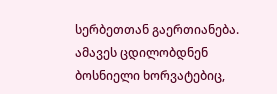სერბეთთან გაერთიანება. ამავეს ცდილობდნენ ბოსნიელი ხორვატებიც,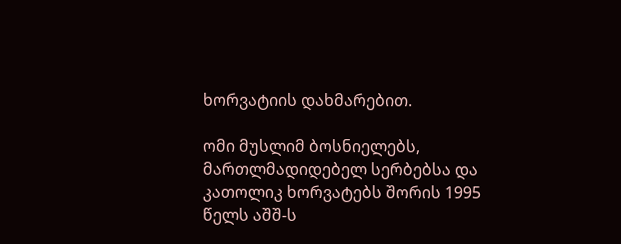ხორვატიის დახმარებით.

ომი მუსლიმ ბოსნიელებს, მართლმადიდებელ სერბებსა და კათოლიკ ხორვატებს შორის 1995 წელს აშშ-ს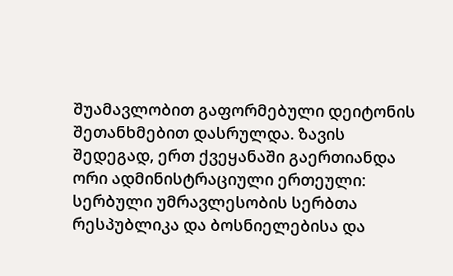შუამავლობით გაფორმებული დეიტონის შეთანხმებით დასრულდა. ზავის შედეგად, ერთ ქვეყანაში გაერთიანდა ორი ადმინისტრაციული ერთეული: სერბული უმრავლესობის სერბთა რესპუბლიკა და ბოსნიელებისა და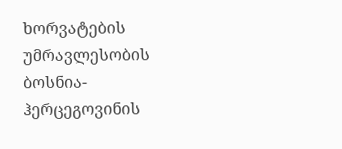ხორვატების უმრავლესობის ბოსნია-ჰერცეგოვინის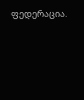ფედერაცია.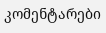კომენტარები